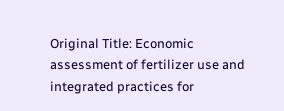Original Title: Economic assessment of fertilizer use and integrated practices for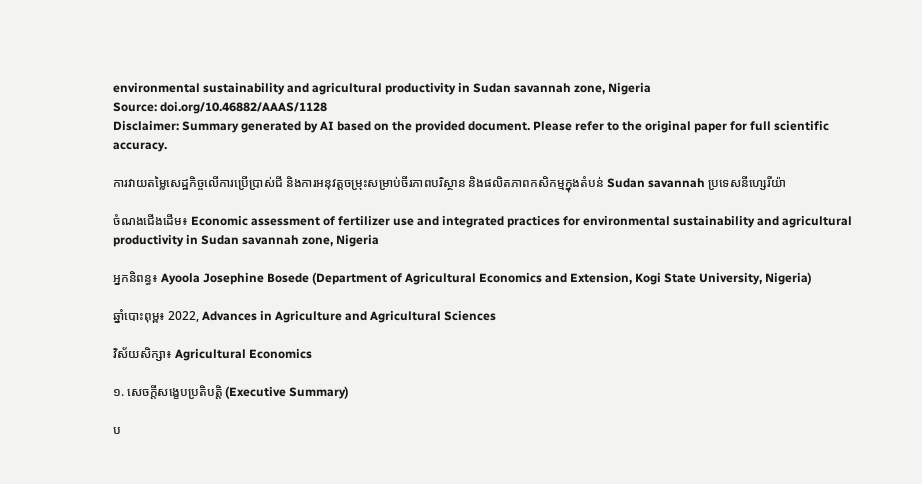environmental sustainability and agricultural productivity in Sudan savannah zone, Nigeria
Source: doi.org/10.46882/AAAS/1128
Disclaimer: Summary generated by AI based on the provided document. Please refer to the original paper for full scientific accuracy.

ការវាយតម្លៃសេដ្ឋកិច្ចលើការប្រើប្រាស់ជី និងការអនុវត្តចម្រុះសម្រាប់ចីរភាពបរិស្ថាន និងផលិតភាពកសិកម្មក្នុងតំបន់ Sudan savannah ប្រទេសនីហ្សេរីយ៉ា

ចំណងជើងដើម៖ Economic assessment of fertilizer use and integrated practices for environmental sustainability and agricultural productivity in Sudan savannah zone, Nigeria

អ្នកនិពន្ធ៖ Ayoola Josephine Bosede (Department of Agricultural Economics and Extension, Kogi State University, Nigeria)

ឆ្នាំបោះពុម្ព៖ 2022, Advances in Agriculture and Agricultural Sciences

វិស័យសិក្សា៖ Agricultural Economics

១. សេចក្តីសង្ខេបប្រតិបត្តិ (Executive Summary)

ប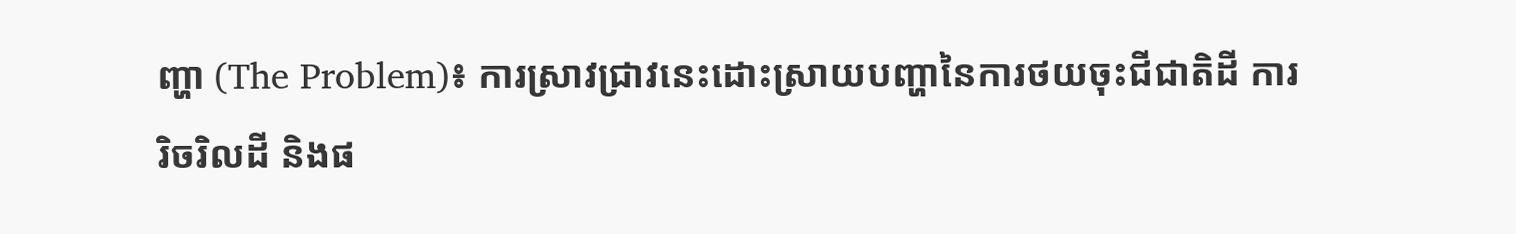ញ្ហា (The Problem)៖ ការស្រាវជ្រាវនេះដោះស្រាយបញ្ហានៃការថយចុះជីជាតិដី ការរិចរិលដី និងផ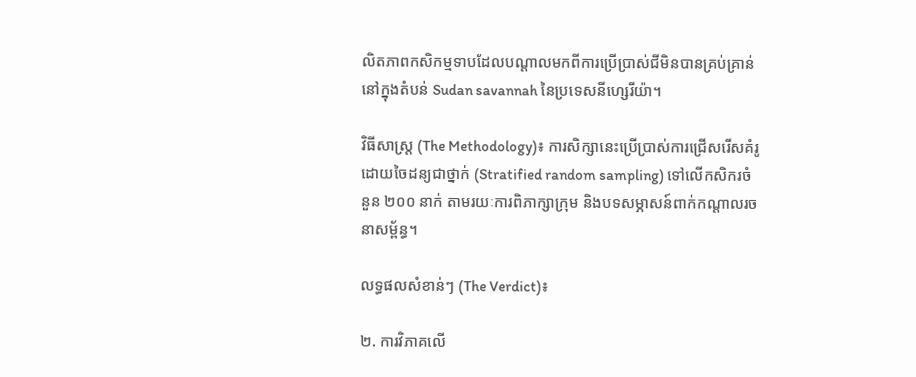លិតភាពកសិកម្មទាបដែលបណ្តាលមកពីការប្រើប្រាស់ជីមិនបានគ្រប់គ្រាន់ នៅក្នុងតំបន់ Sudan savannah នៃប្រទេសនីហ្សេរីយ៉ា។

វិធីសាស្ត្រ (The Methodology)៖ ការសិក្សានេះប្រើប្រាស់ការជ្រើសរើសគំរូដោយចៃដន្យជាថ្នាក់ (Stratified random sampling) ទៅលើកសិករចំនួន ២០០ នាក់ តាមរយៈការពិភាក្សាក្រុម និងបទសម្ភាសន៍ពាក់កណ្តាលរចនាសម្ព័ន្ធ។

លទ្ធផលសំខាន់ៗ (The Verdict)៖

២. ការវិភាគលើ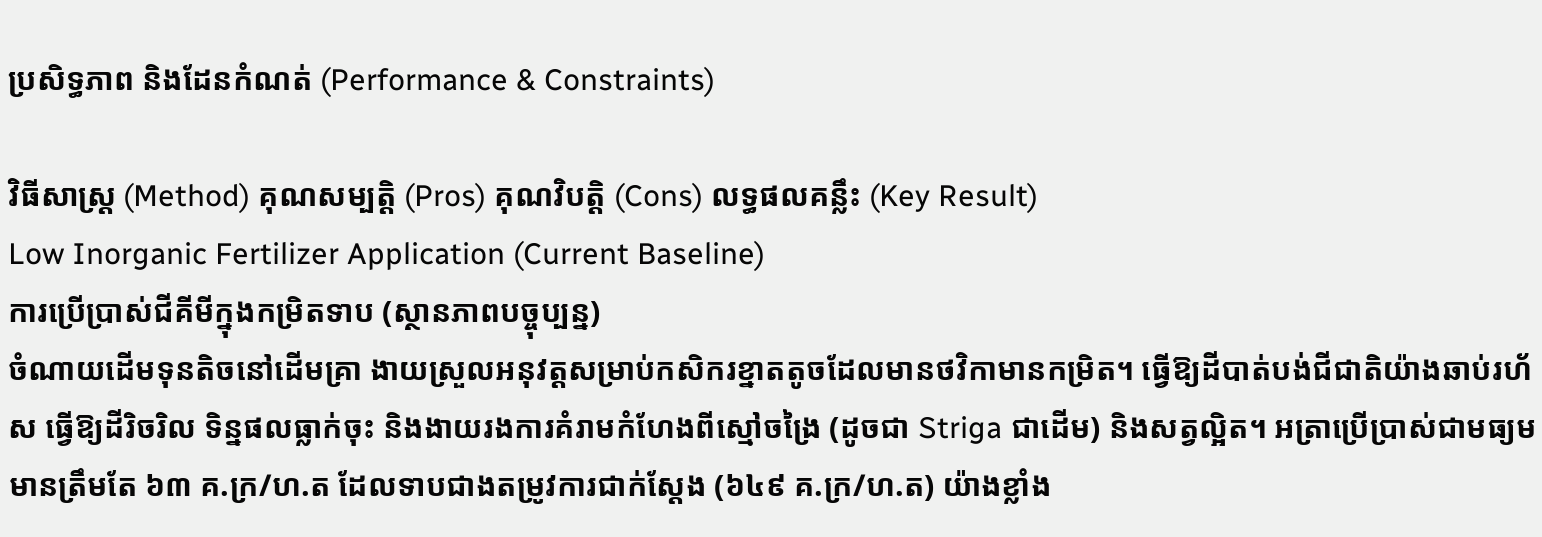ប្រសិទ្ធភាព និងដែនកំណត់ (Performance & Constraints)

វិធីសាស្ត្រ (Method) គុណសម្បត្តិ (Pros) គុណវិបត្តិ (Cons) លទ្ធផលគន្លឹះ (Key Result)
Low Inorganic Fertilizer Application (Current Baseline)
ការប្រើប្រាស់ជីគីមីក្នុងកម្រិតទាប (ស្ថានភាពបច្ចុប្បន្ន)
ចំណាយដើមទុនតិចនៅដើមគ្រា ងាយស្រួលអនុវត្តសម្រាប់កសិករខ្នាតតូចដែលមានថវិកាមានកម្រិត។ ធ្វើឱ្យដីបាត់បង់ជីជាតិយ៉ាងឆាប់រហ័ស ធ្វើឱ្យដីរិចរិល ទិន្នផលធ្លាក់ចុះ និងងាយរងការគំរាមកំហែងពីស្មៅចង្រៃ (ដូចជា Striga ជាដើម) និងសត្វល្អិត។ អត្រាប្រើប្រាស់ជាមធ្យមមានត្រឹមតែ ៦៣ គ.ក្រ/ហ.ត ដែលទាបជាងតម្រូវការជាក់ស្តែង (៦៤៩ គ.ក្រ/ហ.ត) យ៉ាងខ្លាំង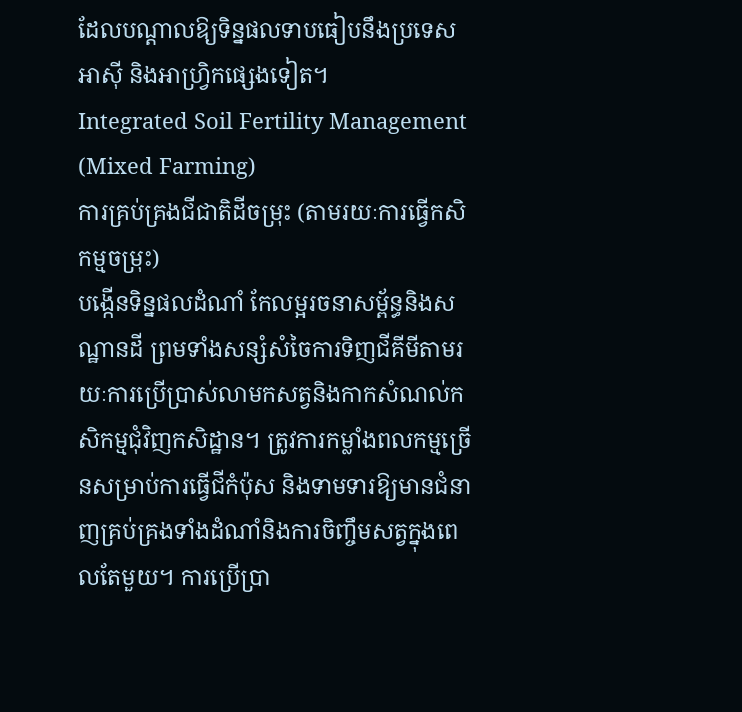ដែលបណ្តាលឱ្យទិន្នផលទាបធៀបនឹងប្រទេសអាស៊ី និងអាហ្វ្រិកផ្សេងទៀត។
Integrated Soil Fertility Management (Mixed Farming)
ការគ្រប់គ្រងជីជាតិដីចម្រុះ (តាមរយៈការធ្វើកសិកម្មចម្រុះ)
បង្កើនទិន្នផលដំណាំ កែលម្អរចនាសម្ព័ន្ធនិងសណ្ឋានដី ព្រមទាំងសន្សំសំចៃការទិញជីគីមីតាមរយៈការប្រើប្រាស់លាមកសត្វនិងកាកសំណល់កសិកម្មជុំវិញកសិដ្ឋាន។ ត្រូវការកម្លាំងពលកម្មច្រើនសម្រាប់ការធ្វើជីកំប៉ុស និងទាមទារឱ្យមានជំនាញគ្រប់គ្រងទាំងដំណាំនិងការចិញ្ចឹមសត្វក្នុងពេលតែមួយ។ ការប្រើប្រា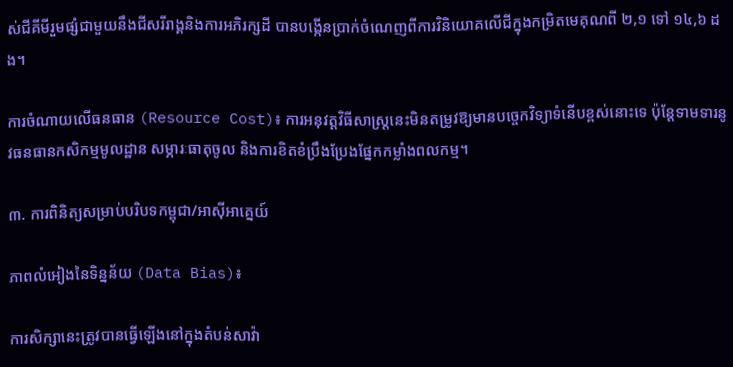ស់ជីគីមីរួមផ្សំជាមួយនឹងជីសរីរាង្គនិងការអភិរក្សដី បានបង្កើនប្រាក់ចំណេញពីការវិនិយោគលើជីក្នុងកម្រិតមេគុណពី ២,១ ទៅ ១៤,៦ ដង។

ការចំណាយលើធនធាន (Resource Cost)៖ ការអនុវត្តវិធីសាស្ត្រនេះមិនតម្រូវឱ្យមានបច្ចេកវិទ្យាទំនើបខ្ពស់នោះទេ ប៉ុន្តែទាមទារនូវធនធានកសិកម្មមូលដ្ឋាន សម្ភារៈធាតុចូល និងការខិតខំប្រឹងប្រែងផ្នែកកម្លាំងពលកម្ម។

៣. ការពិនិត្យសម្រាប់បរិបទកម្ពុជា/អាស៊ីអាគ្នេយ៍

ភាពលំអៀងនៃទិន្នន័យ (Data Bias)៖

ការសិក្សានេះត្រូវបានធ្វើឡើងនៅក្នុងតំបន់សាវ៉ា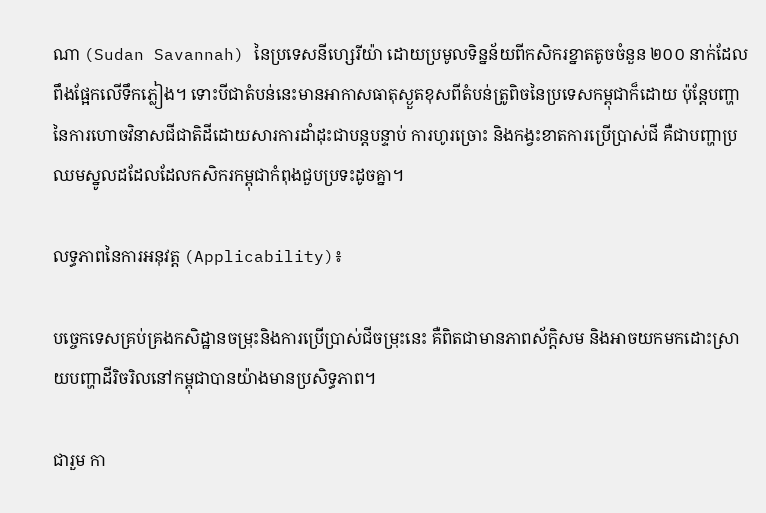ណា (Sudan Savannah) នៃប្រទេសនីហ្សេរីយ៉ា ដោយប្រមូលទិន្នន័យពីកសិករខ្នាតតូចចំនួន ២០០ នាក់ដែលពឹងផ្អែកលើទឹកភ្លៀង។ ទោះបីជាតំបន់នេះមានអាកាសធាតុស្ងួតខុសពីតំបន់ត្រូពិចនៃប្រទេសកម្ពុជាក៏ដោយ ប៉ុន្តែបញ្ហានៃការហោចវិនាសជីជាតិដីដោយសារការដាំដុះជាបន្តបន្ទាប់ ការហូរច្រោះ និងកង្វះខាតការប្រើប្រាស់ជី គឺជាបញ្ហាប្រឈមស្នូលដដែលដែលកសិករកម្ពុជាកំពុងជួបប្រទះដូចគ្នា។

លទ្ធភាពនៃការអនុវត្ត (Applicability)៖

បច្ចេកទេសគ្រប់គ្រងកសិដ្ឋានចម្រុះនិងការប្រើប្រាស់ជីចម្រុះនេះ គឺពិតជាមានភាពស័ក្តិសម និងអាចយកមកដោះស្រាយបញ្ហាដីរិចរិលនៅកម្ពុជាបានយ៉ាងមានប្រសិទ្ធភាព។

ជារួម កា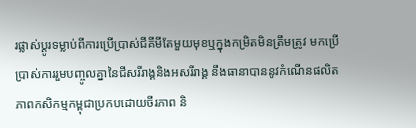រផ្លាស់ប្តូរទម្លាប់ពីការប្រើប្រាស់ជីគីមីតែមួយមុខឬក្នុងកម្រិតមិនត្រឹមត្រូវ មកប្រើប្រាស់ការរួមបញ្ចូលគ្នានៃជីសរីរាង្គនិងអសរីរាង្គ នឹងធានាបាននូវកំណើនផលិតភាពកសិកម្មកម្ពុជាប្រកបដោយចីរភាព និ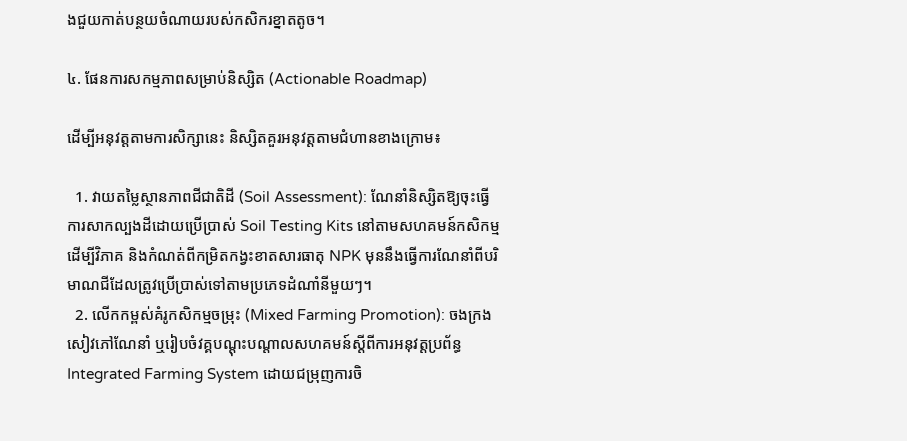ងជួយកាត់បន្ថយចំណាយរបស់កសិករខ្នាតតូច។

៤. ផែនការសកម្មភាពសម្រាប់និស្សិត (Actionable Roadmap)

ដើម្បីអនុវត្តតាមការសិក្សានេះ និស្សិតគួរអនុវត្តតាមជំហានខាងក្រោម៖

  1. វាយតម្លៃស្ថានភាពជីជាតិដី (Soil Assessment): ណែនាំនិស្សិតឱ្យចុះធ្វើការសាកល្បងដីដោយប្រើប្រាស់ Soil Testing Kits នៅតាមសហគមន៍កសិកម្ម ដើម្បីវិភាគ និងកំណត់ពីកម្រិតកង្វះខាតសារធាតុ NPK មុននឹងធ្វើការណែនាំពីបរិមាណជីដែលត្រូវប្រើប្រាស់ទៅតាមប្រភេទដំណាំនីមួយៗ។
  2. លើកកម្ពស់គំរូកសិកម្មចម្រុះ (Mixed Farming Promotion): ចងក្រងសៀវភៅណែនាំ ឬរៀបចំវគ្គបណ្តុះបណ្តាលសហគមន៍ស្តីពីការអនុវត្តប្រព័ន្ធ Integrated Farming System ដោយជម្រុញការចិ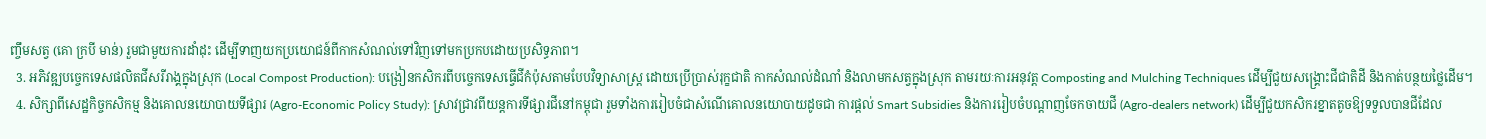ញ្ចឹមសត្វ (គោ ក្របី មាន់) រួមជាមួយការដាំដុះ ដើម្បីទាញយកប្រយោជន៍ពីកាកសំណល់ទៅវិញទៅមកប្រកបដោយប្រសិទ្ធភាព។
  3. អភិវឌ្ឍបច្ចេកទេសផលិតជីសរីរាង្គក្នុងស្រុក (Local Compost Production): បង្រៀនកសិករពីបច្ចេកទេសធ្វើជីកំប៉ុសតាមបែបវិទ្យាសាស្ត្រ ដោយប្រើប្រាស់រុក្ខជាតិ កាកសំណល់ដំណាំ និងលាមកសត្វក្នុងស្រុក តាមរយៈការអនុវត្ត Composting and Mulching Techniques ដើម្បីជួយសង្គ្រោះជីជាតិដី និងកាត់បន្ថយថ្លៃដើម។
  4. សិក្សាពីសេដ្ឋកិច្ចកសិកម្ម និងគោលនយោបាយទីផ្សារ (Agro-Economic Policy Study): ស្រាវជ្រាវពីយន្តការទីផ្សារជីនៅកម្ពុជា រួមទាំងការរៀបចំជាសំណើគោលនយោបាយដូចជា ការផ្តល់ Smart Subsidies និងការរៀបចំបណ្តាញចែកចាយជី (Agro-dealers network) ដើម្បីជួយកសិករខ្នាតតូចឱ្យទទួលបានជីដែល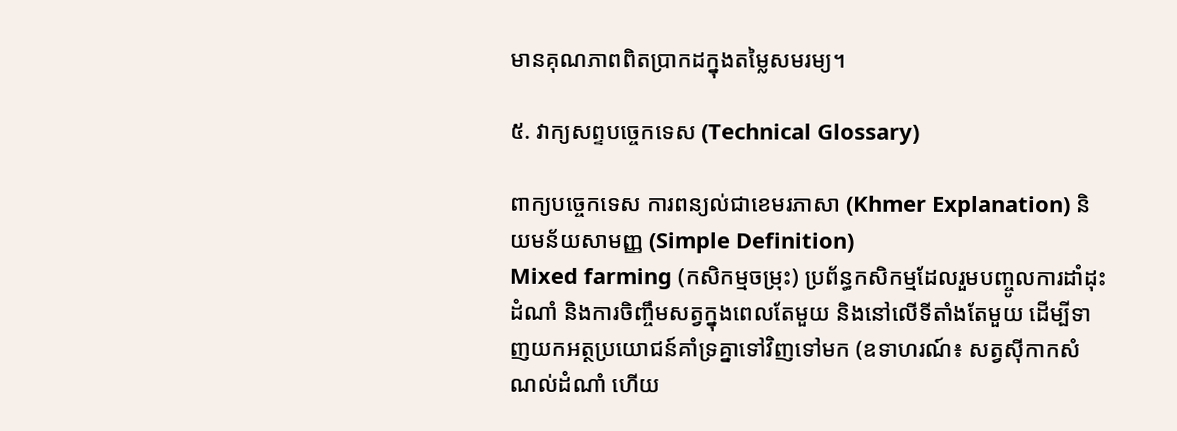មានគុណភាពពិតប្រាកដក្នុងតម្លៃសមរម្យ។

៥. វាក្យសព្ទបច្ចេកទេស (Technical Glossary)

ពាក្យបច្ចេកទេស ការពន្យល់ជាខេមរភាសា (Khmer Explanation) និយមន័យសាមញ្ញ (Simple Definition)
Mixed farming (កសិកម្មចម្រុះ) ប្រព័ន្ធកសិកម្មដែលរួមបញ្ចូលការដាំដុះដំណាំ និងការចិញ្ចឹមសត្វក្នុងពេលតែមួយ និងនៅលើទីតាំងតែមួយ ដើម្បីទាញយកអត្ថប្រយោជន៍គាំទ្រគ្នាទៅវិញទៅមក (ឧទាហរណ៍៖ សត្វស៊ីកាកសំណល់ដំណាំ ហើយ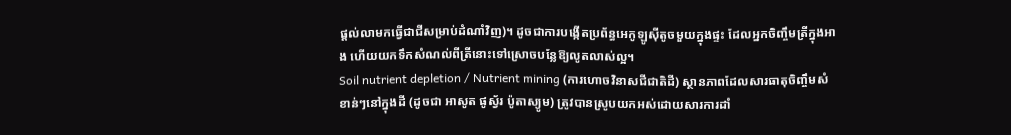ផ្តល់លាមកធ្វើជាជីសម្រាប់ដំណាំវិញ)។ ដូចជាការបង្កើតប្រព័ន្ធអេកូឡូស៊ីតូចមួយក្នុងផ្ទះ ដែលអ្នកចិញ្ចឹមត្រីក្នុងអាង ហើយយកទឹកសំណល់ពីត្រីនោះទៅស្រោចបន្លែឱ្យលូតលាស់ល្អ។
Soil nutrient depletion / Nutrient mining (ការហោចវិនាសជីជាតិដី) ស្ថានភាពដែលសារធាតុចិញ្ចឹមសំខាន់ៗនៅក្នុងដី (ដូចជា អាសូត ផូស្វ័រ ប៉ូតាស្យូម) ត្រូវបានស្រូបយកអស់ដោយសារការដាំ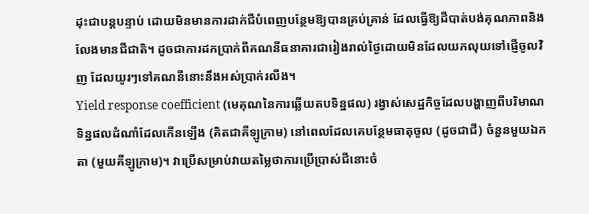ដុះជាបន្តបន្ទាប់ ដោយមិនមានការដាក់ជីបំពេញបន្ថែមឱ្យបានគ្រប់គ្រាន់ ដែលធ្វើឱ្យដីបាត់បង់គុណភាពនិងលែងមានជីជាតិ។ ដូចជាការដកប្រាក់ពីគណនីធនាគារជារៀងរាល់ថ្ងៃដោយមិនដែលយកលុយទៅផ្ញើចូលវិញ ដែលយូរៗទៅគណនីនោះនឹងអស់ប្រាក់រលីង។
Yield response coefficient (មេគុណនៃការឆ្លើយតបទិន្នផល) រង្វាស់សេដ្ឋកិច្ចដែលបង្ហាញពីបរិមាណទិន្នផលដំណាំដែលកើនឡើង (គិតជាគីឡូក្រាម) នៅពេលដែលគេបន្ថែមធាតុចូល (ដូចជាជី) ចំនួនមួយឯកតា (មួយគីឡូក្រាម)។ វាប្រើសម្រាប់វាយតម្លៃថាការប្រើប្រាស់ជីនោះចំ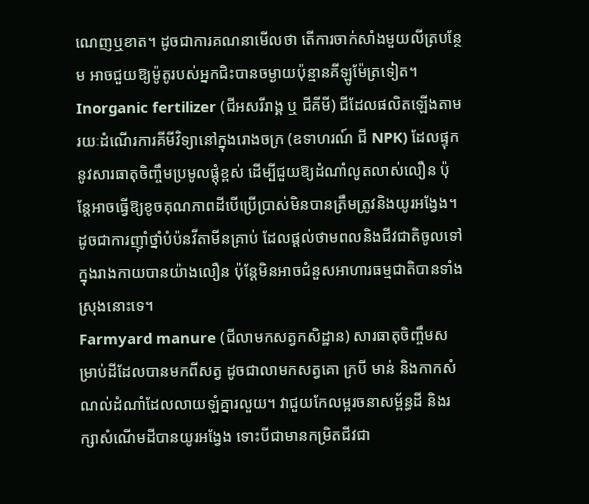ណេញឬខាត។ ដូចជាការគណនាមើលថា តើការចាក់សាំងមួយលីត្របន្ថែម អាចជួយឱ្យម៉ូតូរបស់អ្នកជិះបានចម្ងាយប៉ុន្មានគីឡូម៉ែត្រទៀត។
Inorganic fertilizer (ជីអសរីរាង្គ ឬ ជីគីមី) ជីដែលផលិតឡើងតាមរយៈដំណើរការគីមីវិទ្យានៅក្នុងរោងចក្រ (ឧទាហរណ៍ ជី NPK) ដែលផ្ទុកនូវសារធាតុចិញ្ចឹមប្រមូលផ្តុំខ្ពស់ ដើម្បីជួយឱ្យដំណាំលូតលាស់លឿន ប៉ុន្តែអាចធ្វើឱ្យខូចគុណភាពដីបើប្រើប្រាស់មិនបានត្រឹមត្រូវនិងយូរអង្វែង។ ដូចជាការញ៉ាំថ្នាំបំប៉នវីតាមីនគ្រាប់ ដែលផ្តល់ថាមពលនិងជីវជាតិចូលទៅក្នុងរាងកាយបានយ៉ាងលឿន ប៉ុន្តែមិនអាចជំនួសអាហារធម្មជាតិបានទាំងស្រុងនោះទេ។
Farmyard manure (ជីលាមកសត្វកសិដ្ឋាន) សារធាតុចិញ្ចឹមសម្រាប់ដីដែលបានមកពីសត្វ ដូចជាលាមកសត្វគោ ក្របី មាន់ និងកាកសំណល់ដំណាំដែលលាយឡំគ្នារលួយ។ វាជួយកែលម្អរចនាសម្ព័ន្ធដី និងរក្សាសំណើមដីបានយូរអង្វែង ទោះបីជាមានកម្រិតជីវជា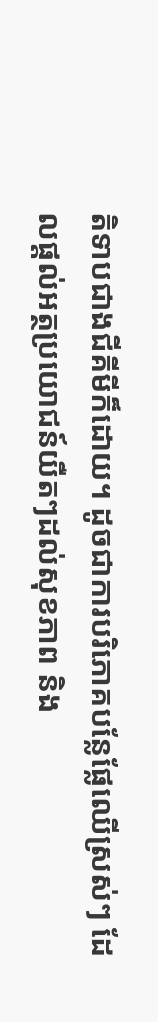តិទាបជាងជីគីមីក៏ដោយ។ ដូចជាការបរិភោគបន្លែផ្លែឈើស្រស់ៗ ដែលផ្តល់អត្ថប្រយោជន៍យឺតៗដល់សុខភាព និង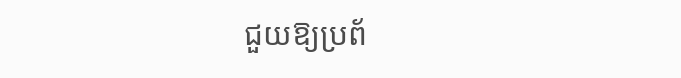ជួយឱ្យប្រព័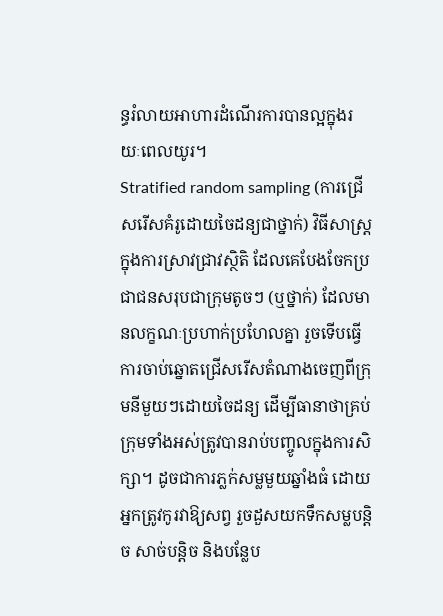ន្ធរំលាយអាហារដំណើរការបានល្អក្នុងរយៈពេលយូរ។
Stratified random sampling (ការជ្រើសរើសគំរូដោយចៃដន្យជាថ្នាក់) វិធីសាស្ត្រក្នុងការស្រាវជ្រាវស្ថិតិ ដែលគេបែងចែកប្រជាជនសរុបជាក្រុមតូចៗ (ឬថ្នាក់) ដែលមានលក្ខណៈប្រហាក់ប្រហែលគ្នា រួចទើបធ្វើការចាប់ឆ្នោតជ្រើសរើសតំណាងចេញពីក្រុមនីមួយៗដោយចៃដន្យ ដើម្បីធានាថាគ្រប់ក្រុមទាំងអស់ត្រូវបានរាប់បញ្ចូលក្នុងការសិក្សា។ ដូចជាការភ្លក់សម្លមួយឆ្នាំងធំ ដោយអ្នកត្រូវកូរវាឱ្យសព្វ រួចដួសយកទឹកសម្លបន្តិច សាច់បន្តិច និងបន្លែប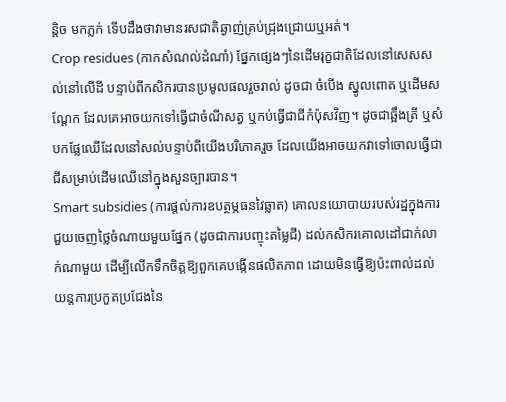ន្តិច មកភ្លក់ ទើបដឹងថាវាមានរសជាតិឆ្ងាញ់គ្រប់ជ្រុងជ្រោយឬអត់។
Crop residues (កាកសំណល់ដំណាំ) ផ្នែកផ្សេងៗនៃដើមរុក្ខជាតិដែលនៅសេសសល់នៅលើដី បន្ទាប់ពីកសិករបានប្រមូលផលរួចរាល់ ដូចជា ចំបើង ស្នូលពោត ឬដើមសណ្តែក ដែលគេអាចយកទៅធ្វើជាចំណីសត្វ ឬកប់ធ្វើជាជីកំប៉ុសវិញ។ ដូចជាឆ្អឹងត្រី ឬសំបកផ្លែឈើដែលនៅសល់បន្ទាប់ពីយើងបរិភោគរួច ដែលយើងអាចយកវាទៅចោលធ្វើជាជីសម្រាប់ដើមឈើនៅក្នុងសួនច្បារបាន។
Smart subsidies (ការផ្តល់ការឧបត្ថម្ភធនវៃឆ្លាត) គោលនយោបាយរបស់រដ្ឋក្នុងការជួយចេញថ្លៃចំណាយមួយផ្នែក (ដូចជាការបញ្ចុះតម្លៃជី) ដល់កសិករគោលដៅជាក់លាក់ណាមួយ ដើម្បីលើកទឹកចិត្តឱ្យពួកគេបង្កើនផលិតភាព ដោយមិនធ្វើឱ្យប៉ះពាល់ដល់យន្តការប្រកួតប្រជែងនៃ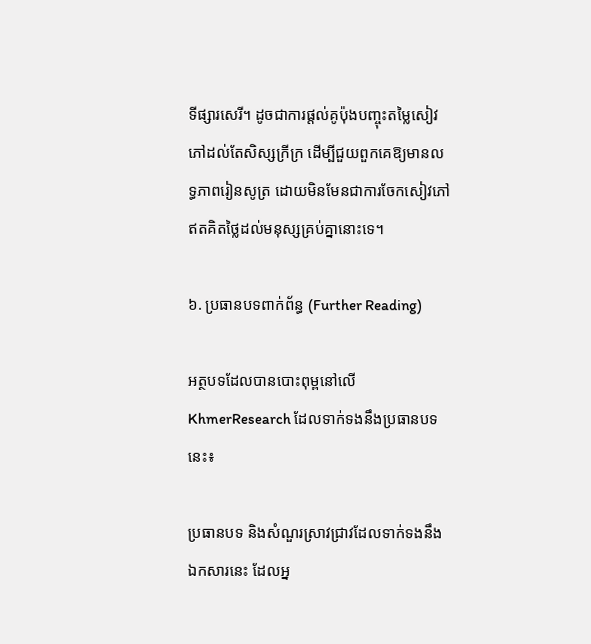ទីផ្សារសេរី។ ដូចជាការផ្តល់គូប៉ុងបញ្ចុះតម្លៃសៀវភៅដល់តែសិស្សក្រីក្រ ដើម្បីជួយពួកគេឱ្យមានលទ្ធភាពរៀនសូត្រ ដោយមិនមែនជាការចែកសៀវភៅឥតគិតថ្លៃដល់មនុស្សគ្រប់គ្នានោះទេ។

៦. ប្រធានបទពាក់ព័ន្ធ (Further Reading)

អត្ថបទដែលបានបោះពុម្ពនៅលើ KhmerResearch ដែលទាក់ទងនឹងប្រធានបទនេះ៖

ប្រធានបទ និងសំណួរស្រាវជ្រាវដែលទាក់ទងនឹងឯកសារនេះ ដែលអ្ន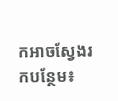កអាចស្វែងរកបន្ថែម៖